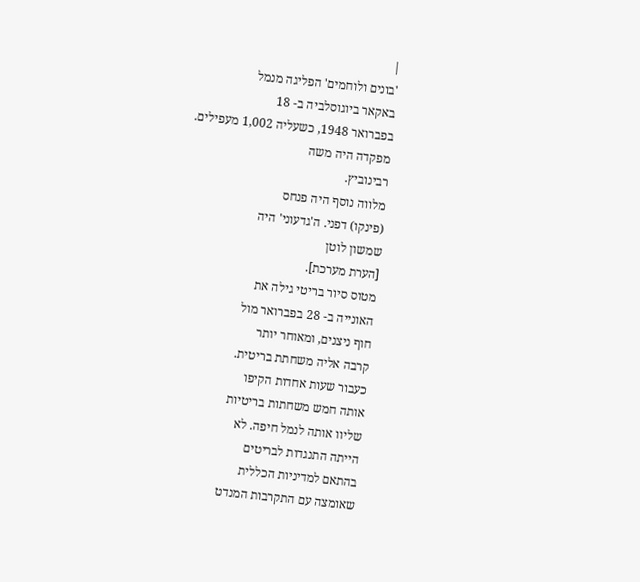|
'בונים ולוחמים' הפליגה מנמל
באקאר ביוגוסלביה ב- 18
בפברואר 1948, כשעליה 1,002 מעפילים.
מפקדה היה משה
רבינוביץ.
מלווה נוסף היה פנחס
(פינקו) דפני. ה'גדעוני' היה
שמשון לוטן
[הערת מערכת].
מטוס סיור בריטי גילה את
האונייה ב- 28 בפברואר מול
חוף ניצנים, ומאוחר יותר
קרבה אליה משחתת בריטית.
כעבור שעות אחדות הקיפו
אותה חמש משחתות בריטיות
שליוו אותה לנמל חיפה. לא
הייתה התנגדות לבריטים
בהתאם למדיניות הכללית
שאומצה עם התקרבות המנדט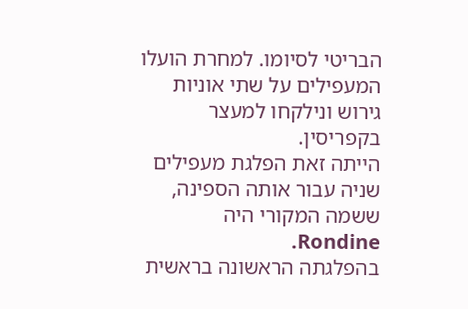הבריטי לסיומו. למחרת הועלו
המעפילים על שתי אוניות
גירוש ונילקחו למעצר
בקפריסין.
הייתה זאת הפלגת מעפילים
שניה עבור אותה הספינה,
ששמה המקורי היה Rondine.
בהפלגתה הראשונה בראשית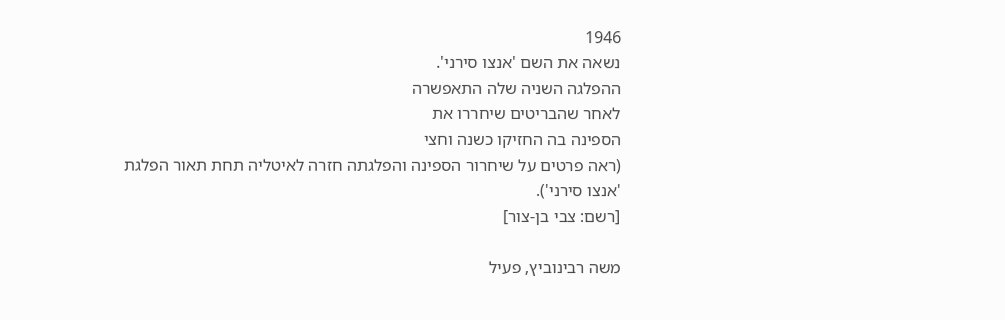1946
נשאה את השם 'אנצו סירני'.
ההפלגה השניה שלה התאפשרה
לאחר שהבריטים שיחררו את
הספינה בה החזיקו כשנה וחצי
(ראה פרטים על שיחרור הספינה והפלגתה חזרה לאיטליה תחת תאור הפלגת 'אנצו סירני').
[רשם: צבי בן-צור]

משה רבינוביץ, פעיל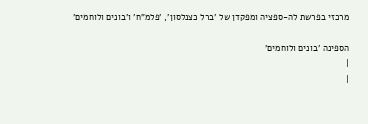מרכזי בפרשת לה-ספציה ומפקדן של 'ברל כצנלסון', 'פלמ"ח' ו'בונים ולוחמים'

הספינה 'בונים ולוחמים'
|
|